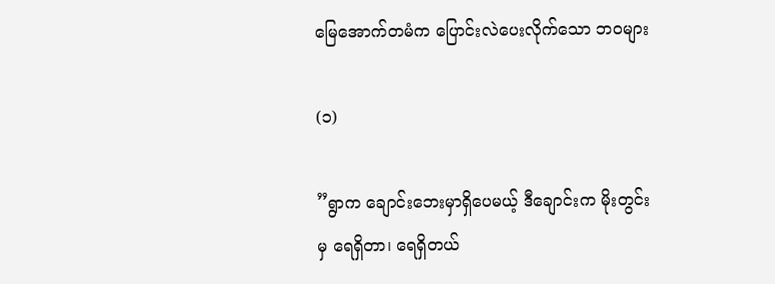မြေအောက်တမံက ပြောင်းလဲပေးလိုက်သော ဘဝများ

(၁)

”ရွာက ချောင်းဘေးမှာရှိပေမယ့် ဒီချောင်းက မိုးတွင်းမှ ရေရှိတာ၊ ရေရှိတယ်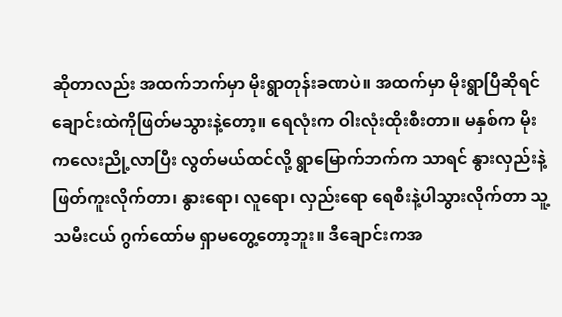ဆိုတာလည်း အထက်ဘက်မှာ မိုးရွာတုန်းခဏပဲ။ အထက်မှာ မိုးရွာပြီဆိုရင် ချောင်းထဲကိုဖြတ်မသွားနဲ့တော့။ ရေလုံးက ဝါးလုံးထိုးစီးတာ။ မနှစ်က မိုးကလေးညို့လာပြီး လွတ်မယ်ထင်လို့ ရွာမြောက်ဘက်က သာရင် နွားလှည်းနဲ့ ဖြတ်ကူးလိုက်တာ၊ နွားရော၊ လူရော၊ လှည်းရော ရေစီးနဲ့ပါသွားလိုက်တာ သူ့သမီးငယ် ဂွက်ထော်မ ရှာမတွေ့တော့ဘူး။ ဒီချောင်းကအ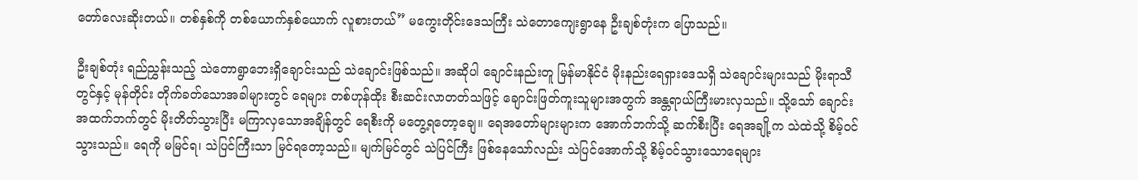တော်လေးဆိုးတယ်။ တစ်နှစ်ကို တစ်ယောက်နှစ်ယောက် လူစားတယ်” မကွေးတိုင်းဒေသကြီး သဲတောကျေးရွာနေ ဦးချစ်တုံးက ပြောသည်။

ဦးချစ်တုံး ရည်ညွှန်းသည့် သဲတောရွာဘေးရှိချောင်းသည် သဲချောင်းဖြစ်သည်။ အဆိုပါ ချောင်းနည်းတူ မြန်မာနိုင်ငံ မိုးနည်းရေရှားဒေသရှိ သဲချောင်းများသည် မိုးရာသီတွင်နှင့် မုန်တိုင်း တိုက်ခတ်သောအခါများတွင် ရေများ တစ်ဟုန်ထိုး စီးဆင်းလာတတ်သဖြင့် ချောင်းဖြတ်ကူးသူများအတွက် အန္တရာယ်ကြီးမားလှသည်။ သို့သော် ချောင်းအထက်ဘက်တွင် မိုးတိတ်သွားပြီး မကြာလှသောအချိန်တွင် ရေစီးကို မတွေ့ရတော့ချေ။ ရေအတော်များများက အောက်ဘက်သို့ ဆက်စီးပြီး ရေအချို့က သဲထဲသို့ စိမ့်ဝင်သွားသည်။ ရေကို မမြင်ရ၊ သဲပြင်ကြီးသာ မြင်ရတော့သည်။ မျက်မြင်တွင် သဲပြင်ကြီး ဖြစ်နေသော်လည်း သဲပြင်အောက်သို့ စိမ့်ဝင်သွားသောရေများ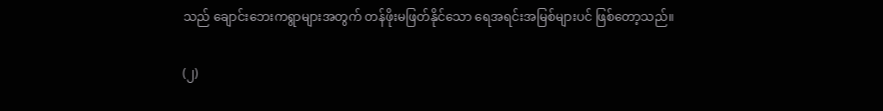သည် ချောင်းဘေးကရွာများအတွက် တန်ဖိုးမဖြတ်နိုင်သော ရေအရင်းအမြစ်များပင် ဖြစ်တော့သည်။

(၂)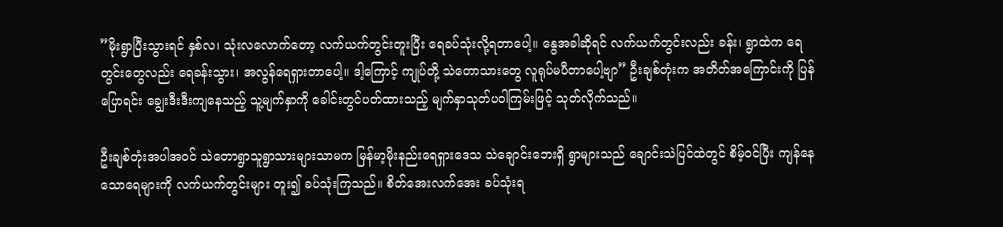”မိုးရွာပြီးသွားရင် နှစ်လ၊ သုံးလလောက်တော့ လက်ယက်တွင်းတူးပြီး ရေခပ်သုံးလို့ရတာပေါ့။ နွေအခါဆိုရင် လက်ယက်တွင်းလည်း ခန်း၊ ရွာထဲက ရေတွင်းတွေလည်း ရေခန်းသွား၊ အလွန်ရေရှားတာပေါ့။ ဒါ့ကြောင့် ကျုပ်တို့ သဲတောသားတွေ လူရုပ်မပီတာပေါ့ဗျာ” ဦးချစ်တုံးက အတိတ်အကြောင်းကို ပြန်ပြောရင်း ချွေးဒီးဒီးကျနေသည့် သူ့မျက်နှာကို ခေါင်းတွင်ပတ်ထားသည့် မျက်နှာသုတ်ပဝါကြမ်းဖြင့် သုတ်လိုက်သည်။

ဦးချစ်တုံးအပါအဝင် သဲတောရွာသူရွာသားများသာမက မြန်မာ့မိုးနည်းရေရှားဒေသ သဲချောင်းဘေးရှိ ရွာများသည် ချောင်းသဲပြင်ထဲတွင် စိမ့်ဝင်ပြီး ကျန်နေသောရေများကို လက်ယက်တွင်းများ တူး၍ ခပ်သုံးကြသည်။ စိတ်အေးလက်အေး ခပ်သုံးရ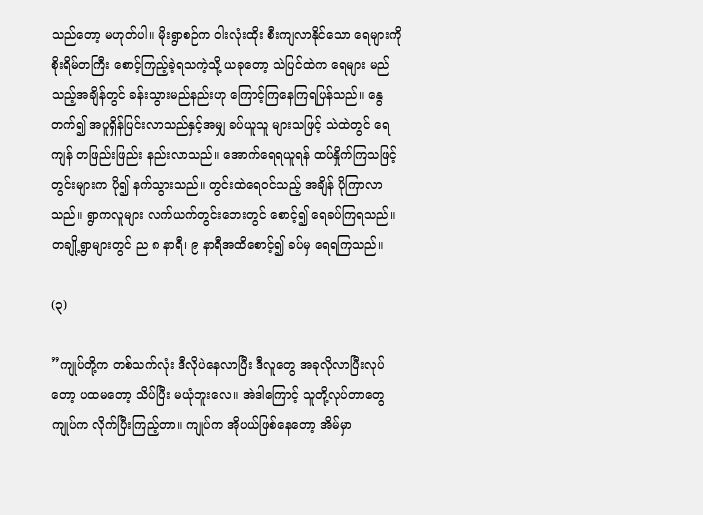သည်တော့ မဟုတ်ပါ။ မိုးရွာစဉ်က ဝါးလုံးထိုး စီးကျလာနိုင်သော ရေများကို စိုးရိမ်တကြီး စောင့်ကြည့်ခဲ့ရသကဲ့သို့ ယခုတော့ သဲပြင်ထဲက ရေများ မည်သည့်အချိန်တွင် ခန်းသွားမည်နည်းဟု ကြောင့်ကြနေကြရပြန်သည်။ နွေတက်၍ အပူရှိန်ပြင်းလာသည်နှင့်အမျှ ခပ်ယူသူ များသဖြင့် သဲထဲတွင် ရေကျန် တဖြည်းဖြည်း နည်းလာသည်။ အောက်ရေရယူရန် ထပ်နှိုက်ကြသဖြင့် တွင်းများက ပို၍ နက်သွားသည်။ တွင်းထဲရေဝင်သည့် အချိန် ပိုကြာလာသည်။ ရွာကလူများ လက်ယက်တွင်းဘေးတွင် စောင့်၍ ရေခပ်ကြရသည်။ တချို့ရွာများတွင် ည ၈ နာရီ၊ ၉ နာရီအထိစောင့်၍ ခပ်မှ ရေရကြသည်။

(၃)

”ကျုပ်တို့က တစ်သက်လုံး ဒီလိုပဲနေလာပြီး ဒီလူတွေ အခုလိုလာပြီးလုပ်တော့ ပထမတော့ သိပ်ပြီး မယုံဘူးလေ။ အဲဒါကြောင့် သူတို့လုပ်တာတွေ ကျုပ်က လိုက်ပြီးကြည့်တာ။ ကျုပ်က အိုပယ်ဖြစ်နေတော့ အိမ်မှာ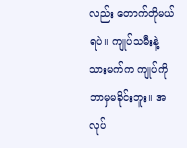လည်း တောက်တိုမယ်ရပဲ။ ကျုပ်သမီးနဲ့သားမက်က ကျုပ်ကိုဘာမှမခိုင်းဘူး။ အလုပ်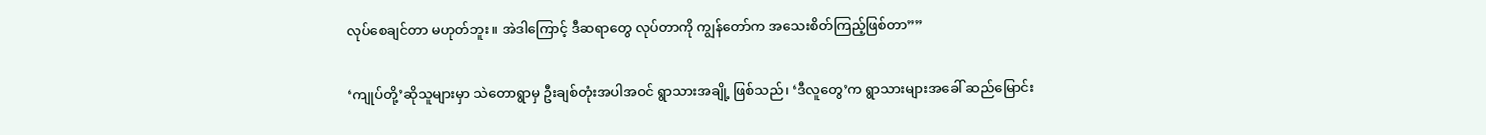လုပ်စေချင်တာ မဟုတ်ဘူး။ အဲဒါကြောင့် ဒီဆရာတွေ လုပ်တာကို ကျွန်တော်က အသေးစိတ်ကြည့်ဖြစ်တာ””

‘ကျုပ်တို့’ဆိုသူများမှာ သဲတောရွာမှ ဦးချစ်တုံးအပါအဝင် ရွာသားအချို့ ဖြစ်သည်၊ ‘ဒီလူတွေ’က ရွာသားများအခေါ် ဆည်မြောင်း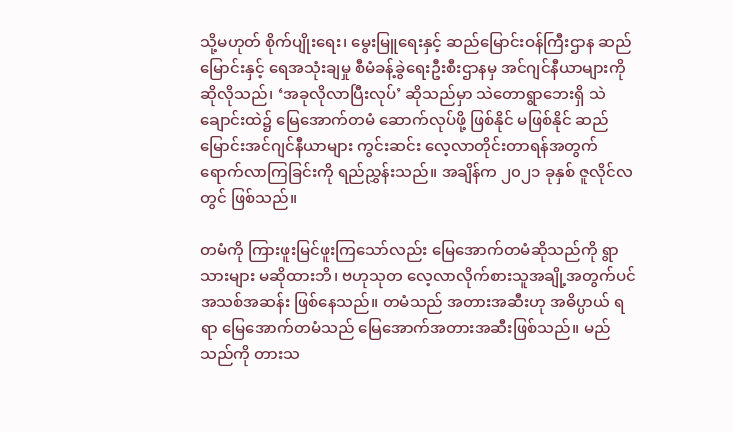သို့မဟုတ် စိုက်ပျိုးရေး၊ မွေးမြူရေးနှင့် ဆည်မြောင်းဝန်ကြီးဌာန ဆည်မြောင်းနှင့် ရေအသုံးချမှု စီမံခန့်ခွဲရေးဦးစီးဌာနမှ အင်ဂျင်နီယာများကို ဆိုလိုသည်၊ ‘အခုလိုလာပြီးလုပ်’ ဆိုသည်မှာ သဲတောရွာဘေးရှိ သဲချောင်းထဲ၌ မြေအောက်တမံ ဆောက်လုပ်ဖို့ ဖြစ်နိုင် မဖြစ်နိုင် ဆည်မြောင်းအင်ဂျင်နီယာများ ကွင်းဆင်း လေ့လာတိုင်းတာရန်အတွက် ရောက်လာကြခြင်းကို ရည်ညွှန်းသည်။ အချိန်က ၂၀၂၁ ခုနှစ် ဇူလိုင်လတွင် ဖြစ်သည်။

တမံကို ကြားဖူးမြင်ဖူးကြသော်လည်း မြေအောက်တမံဆိုသည်ကို ရွာသားများ မဆိုထားဘိ၊ ဗဟုသုတ လေ့လာလိုက်စားသူအချို့အတွက်ပင် အသစ်အဆန်း ဖြစ်နေသည်။ တမံသည် အတားအဆီးဟု အဓိပ္ပာယ် ရရာ မြေအောက်တမံသည် မြေအောက်အတားအဆီးဖြစ်သည်။ မည်သည်ကို တားသ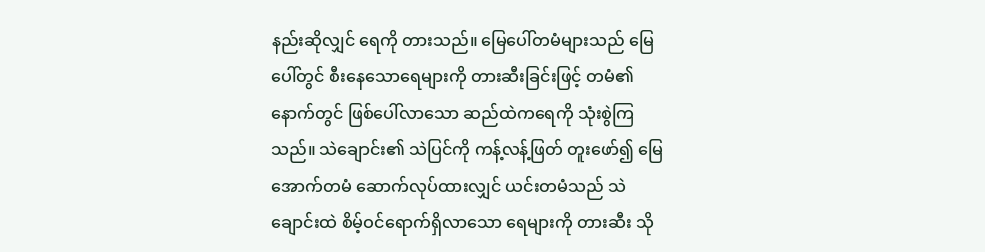နည်းဆိုလျှင် ရေကို တားသည်။ မြေပေါ်တမံများသည် မြေပေါ်တွင် စီးနေသောရေများကို တားဆီးခြင်းဖြင့် တမံ၏ နောက်တွင် ဖြစ်ပေါ်လာသော ဆည်ထဲကရေကို သုံးစွဲကြသည်။ သဲချောင်း၏ သဲပြင်ကို ကန့်လန့်ဖြတ် တူးဖော်၍ မြေအောက်တမံ ဆောက်လုပ်ထားလျှင် ယင်းတမံသည် သဲချောင်းထဲ စိမ့်ဝင်ရောက်ရှိလာသော ရေများကို တားဆီး သို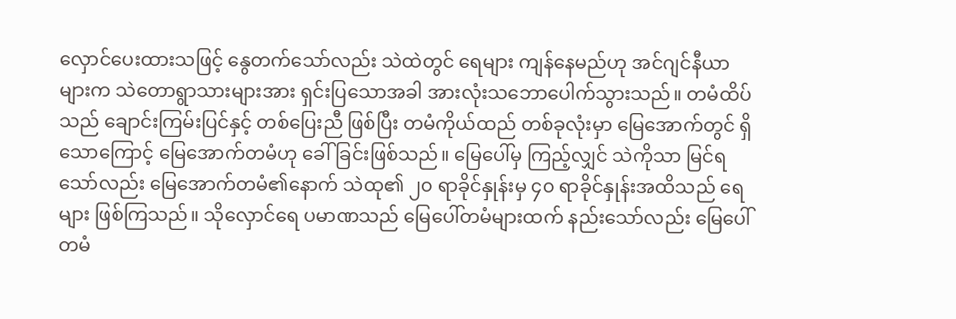လှောင်ပေးထားသဖြင့် နွေတက်သော်လည်း သဲထဲတွင် ရေများ ကျန်နေမည်ဟု အင်ဂျင်နီယာများက သဲတောရွာသားများအား ရှင်းပြသောအခါ အားလုံးသဘောပေါက်သွားသည်။ တမံထိပ်သည် ချောင်းကြမ်းပြင်နှင့် တစ်ပြေးညီ ဖြစ်ပြီး တမံကိုယ်ထည် တစ်ခုလုံးမှာ မြေအောက်တွင် ရှိသောကြောင့် မြေအောက်တမံဟု ခေါ်ခြင်းဖြစ်သည်။ မြေပေါ်မှ ကြည့်လျှင် သဲကိုသာ မြင်ရသော်လည်း မြေအောက်တမံ၏နောက် သဲထု၏ ၂၀ ရာခိုင်နှုန်းမှ ၄၀ ရာခိုင်နှုန်းအထိသည် ရေများ ဖြစ်ကြသည်။ သိုလှောင်ရေ ပမာဏသည် မြေပေါ်တမံများထက် နည်းသော်လည်း မြေပေါ်တမံ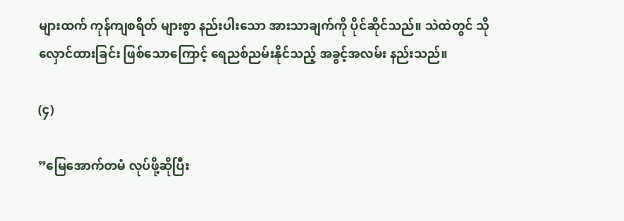များထက် ကုန်ကျစရိတ် များစွာ နည်းပါးသော အားသာချက်ကို ပိုင်ဆိုင်သည်။ သဲထဲတွင် သိုလှောင်ထားခြင်း ဖြစ်သောကြောင့် ရေညစ်ညမ်းနိုင်သည့် အခွင့်အလမ်း နည်းသည်။

(၄)

”မြေအောက်တမံ လုပ်ဖို့ဆိုပြီး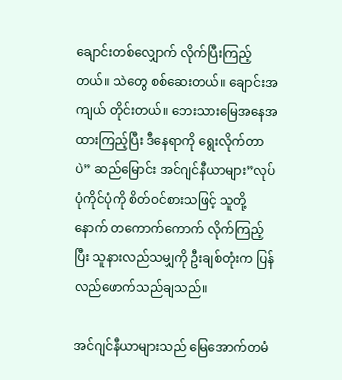ချောင်းတစ်လျှောက် လိုက်ပြီးကြည့်တယ်။ သဲတွေ စစ်ဆေးတယ်။ ချောင်းအကျယ် တိုင်းတယ်။ ဘေးသားမြေအနေအထားကြည့်ပြီး ဒီနေရာကို ရွေးလိုက်တာပဲ” ဆည်မြောင်း အင်ဂျင်နီယာများ”လုပ်ပုံကိုင်ပုံကို စိတ်ဝင်စားသဖြင့် သူတို့နောက် တကောက်ကောက် လိုက်ကြည့်ပြီး သူနားလည်သမျှကို ဦးချစ်တုံးက ပြန်လည်ဖောက်သည်ချသည်။

အင်ဂျင်နီယာများသည် မြေအောက်တမံ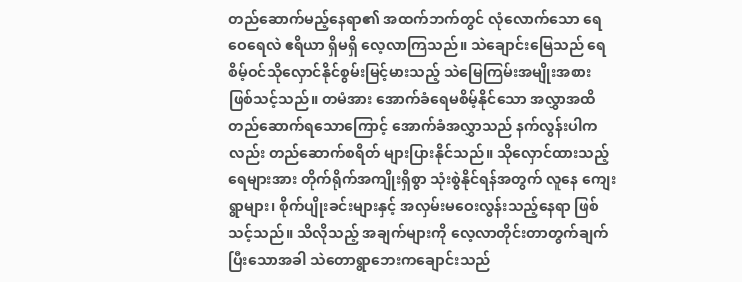တည်ဆောက်မည့်နေရာ၏ အထက်ဘက်တွင် လုံလောက်သော ရေဝေရေလဲ ဧရိယာ ရှိမရှိ လေ့လာကြသည်။ သဲချောင်းမြေသည် ရေစိမ့်ဝင်သိုလှောင်နိုင်စွမ်းမြင့်မားသည့် သဲမြေကြမ်းအမျိုးအစား ဖြစ်သင့်သည်။ တမံအား အောက်ခံရေမစိမ့်နိုင်သော အလွှာအထိ တည်ဆောက်ရသောကြောင့် အောက်ခံအလွှာသည် နက်လွန်းပါကလည်း တည်ဆောက်စရိတ် များပြားနိုင်သည်။ သိုလှောင်ထားသည့် ရေများအား တိုက်ရိုက်အကျိုးရှိစွာ သုံးစွဲနိုင်ရန်အတွက် လူနေ ကျေးရွာများ၊ စိုက်ပျိုးခင်းများနှင့် အလှမ်းမဝေးလွန်းသည့်နေရာ ဖြစ်သင့်သည်။ သိလိုသည့် အချက်များကို လေ့လာတိုင်းတာတွက်ချက်ပြီးသောအခါ သဲတောရွာဘေးကချောင်းသည်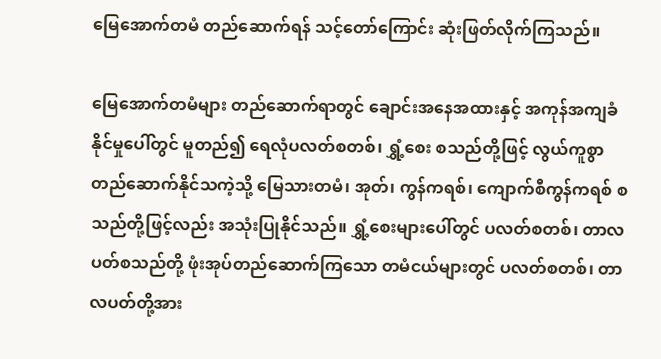မြေအောက်တမံ တည်ဆောက်ရန် သင့်တော်ကြောင်း ဆုံးဖြတ်လိုက်ကြသည်။

မြေအောက်တမံများ တည်ဆောက်ရာတွင် ချောင်းအနေအထားနှင့် အကုန်အကျခံနိုင်မှုပေါ်တွင် မူတည်၍ ရေလုံပလတ်စတစ်၊ ရွှံ့စေး စသည်တို့ဖြင့် လွယ်ကူစွာ တည်ဆောက်နိုင်သကဲ့သို့ မြေသားတမံ၊ အုတ်၊ ကွန်ကရစ်၊ ကျောက်စီကွန်ကရစ် စသည်တို့ဖြင့်လည်း အသုံးပြုနိုင်သည်။ ရွှံ့စေးများပေါ်တွင် ပလတ်စတစ်၊ တာလပတ်စသည်တို့ ဖုံးအုပ်တည်ဆောက်ကြသော တမံငယ်များတွင် ပလတ်စတစ်၊ တာလပတ်တို့အား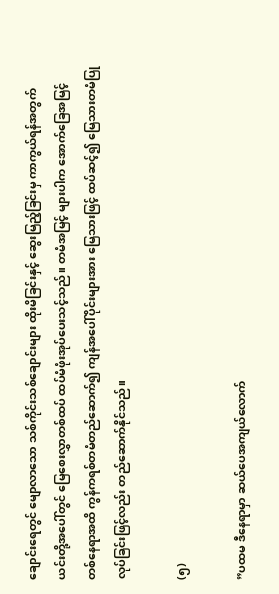ချောင်းရေတွင် မျောလာသော သစ်ကိုင်းသစ်ချောင်းများ ထိုးမိခြင်းနှင့် ဆွေးမြည့်ခြင်းမှ ကာကွယ်ရန်အတွက် ယင်းတို့အပေါ်တွင် မြေစေးလွှာတစ်ထပ် ထပ်မံဖုံးအုပ်ပေးသင့်သည်။ တမံအမြင့် များပါက အောက်ခြေအမြင့် တစ်နေရာအထိ ကွန်ကရစ်တမံတည်ဆောက်၍ ကျန်အပေါ်ပိုင်းများအား မြေသားဖြင့် ထပ်ဆင့်၍ မြေသားတမံပြုလုပ်ခြင်းဖြင့်လည်း တည်ဆောက်နိုင်သည်။

(၅)

”ပထမ ဒီနေရာမှာ ဆယ်ပေအကျယ်လောက်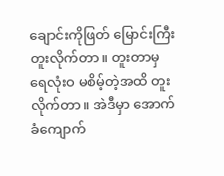ချောင်းကိုဖြတ် မြောင်းကြီးတူးလိုက်တာ။ တူးတာမှ ရေလုံးဝ မစိမ့်တဲ့အထိ တူးလိုက်တာ။ အဲဒီမှာ အောက်ခံကျောက်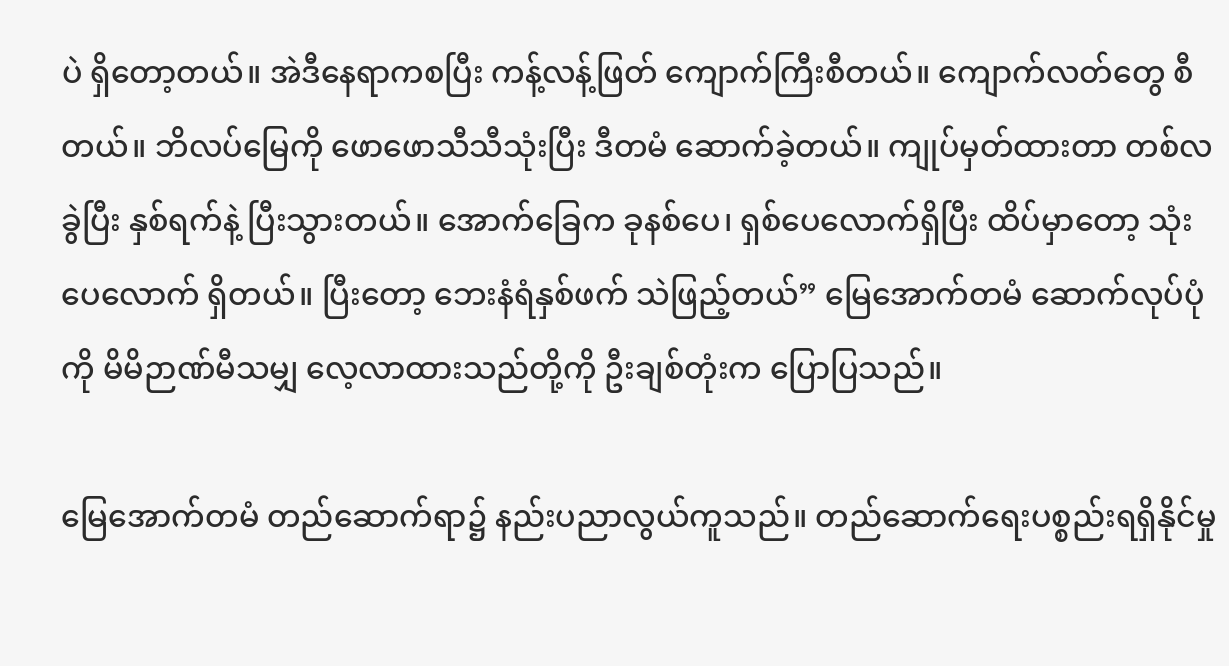ပဲ ရှိတော့တယ်။ အဲဒီနေရာကစပြီး ကန့်လန့်ဖြတ် ကျောက်ကြီးစီတယ်။ ကျောက်လတ်တွေ စီတယ်။ ဘိလပ်မြေကို ဖောဖောသီသီသုံးပြီး ဒီတမံ ဆောက်ခဲ့တယ်။ ကျုပ်မှတ်ထားတာ တစ်လခွဲပြီး နှစ်ရက်နဲ့ ပြီးသွားတယ်။ အောက်ခြေက ခုနစ်ပေ၊ ရှစ်ပေလောက်ရှိပြီး ထိပ်မှာတော့ သုံးပေလောက် ရှိတယ်။ ပြီးတော့ ဘေးနံရံနှစ်ဖက် သဲဖြည့်တယ်” မြေအောက်တမံ ဆောက်လုပ်ပုံကို မိမိဉာဏ်မီသမျှ လေ့လာထားသည်တို့ကို ဦးချစ်တုံးက ပြောပြသည်။

မြေအောက်တမံ တည်ဆောက်ရာ၌ နည်းပညာလွယ်ကူသည်။ တည်ဆောက်ရေးပစ္စည်းရရှိနိုင်မှု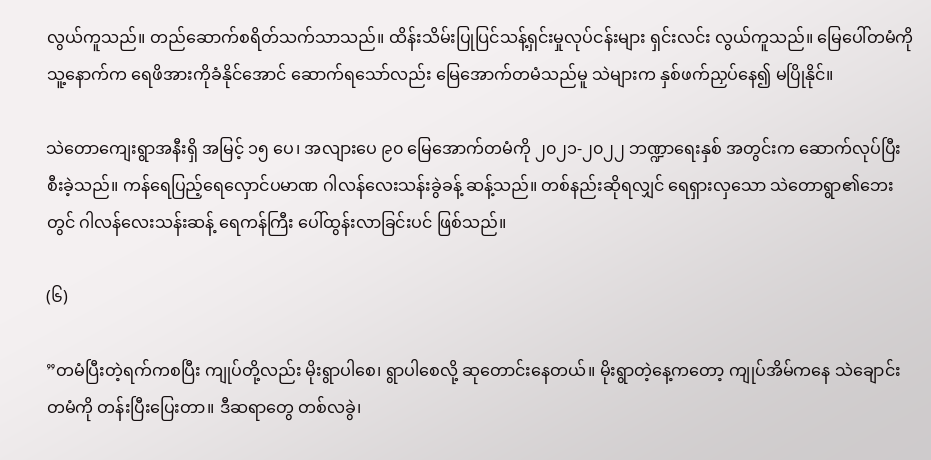လွယ်ကူသည်။ တည်ဆောက်စရိတ်သက်သာသည်။ ထိန်းသိမ်းပြုပြင်သန့်ရှင်းမှုလုပ်ငန်းများ ရှင်းလင်း လွယ်ကူသည်။ မြေပေါ်တမံကို သူ့နောက်က ရေဖိအားကိုခံနိုင်အောင် ဆောက်ရသော်လည်း မြေအောက်တမံသည်မူ သဲများက နှစ်ဖက်ညှပ်နေ၍ မပြိုနိုင်။

သဲတောကျေးရွာအနီးရှိ အမြင့် ၁၅ ပေ၊ အလျားပေ ၉၀ မြေအောက်တမံကို ၂၀၂၁-၂၀၂၂ ဘဏ္ဍာရေးနှစ် အတွင်းက ဆောက်လုပ်ပြီးစီးခဲ့သည်။ ကန်ရေပြည့်ရေလှောင်ပမာဏ ဂါလန်လေးသန်းခွဲခန့် ဆန့်သည်။ တစ်နည်းဆိုရလျှင် ရေရှားလှသော သဲတောရွာ၏ဘေးတွင် ဂါလန်လေးသန်းဆန့် ရေကန်ကြီး ပေါ်ထွန်းလာခြင်းပင် ဖြစ်သည်။

(၆)

”တမံပြီးတဲ့ရက်ကစပြီး ကျုပ်တို့လည်း မိုးရွာပါစေ၊ ရွာပါစေလို့ ဆုတောင်းနေတယ်။ မိုးရွာတဲ့နေ့ကတော့ ကျုပ်အိမ်ကနေ သဲချောင်းတမံကို တန်းပြီးပြေးတာ။ ဒီဆရာတွေ တစ်လခွဲ၊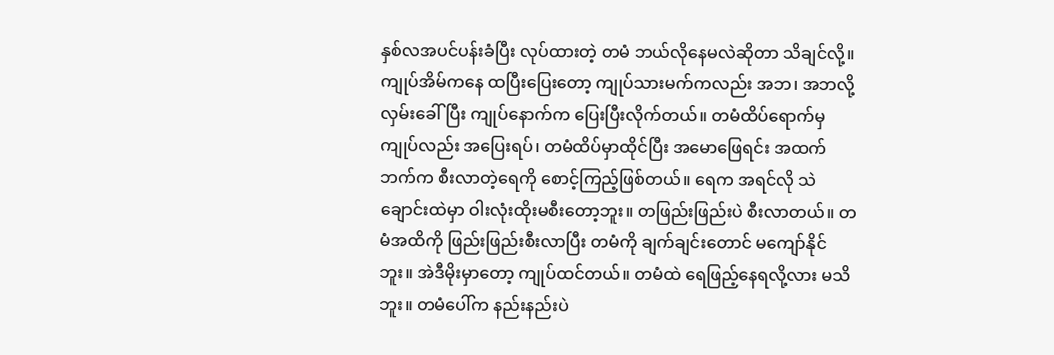နှစ်လအပင်ပန်းခံပြီး လုပ်ထားတဲ့ တမံ ဘယ်လိုနေမလဲဆိုတာ သိချင်လို့။ ကျုပ်အိမ်ကနေ ထပြီးပြေးတော့ ကျုပ်သားမက်ကလည်း အဘ၊ အဘလို့ လှမ်းခေါ်ပြီး ကျုပ်နောက်က ပြေးပြီးလိုက်တယ်။ တမံထိပ်ရောက်မှ ကျုပ်လည်း အပြေးရပ်၊ တမံထိပ်မှာထိုင်ပြီး အမောဖြေရင်း အထက်ဘက်က စီးလာတဲ့ရေကို စောင့်ကြည့်ဖြစ်တယ်။ ရေက အရင်လို သဲချောင်းထဲမှာ ဝါးလုံးထိုးမစီးတော့ဘူး။ တဖြည်းဖြည်းပဲ စီးလာတယ်။ တမံအထိကို ဖြည်းဖြည်းစီးလာပြီး တမံကို ချက်ချင်းတောင် မကျော်နိုင်ဘူး။ အဲဒီမိုးမှာတော့ ကျုပ်ထင်တယ်။ တမံထဲ ရေဖြည့်နေရလို့လား မသိဘူး။ တမံပေါ်က နည်းနည်းပဲ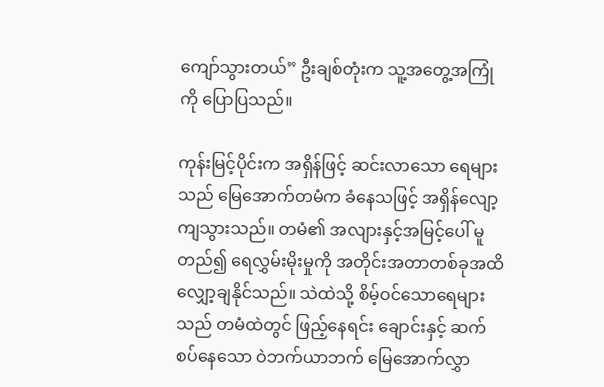ကျော်သွားတယ်” ဦးချစ်တုံးက သူ့အတွေ့အကြုံကို ပြောပြသည်။

ကုန်းမြင့်ပိုင်းက အရှိန်ဖြင့် ဆင်းလာသော ရေများသည် မြေအောက်တမံက ခံနေသဖြင့် အရှိန်လျော့ကျသွားသည်။ တမံ၏ အလျားနှင့်အမြင့်ပေါ် မူတည်၍ ရေလွှမ်းမိုးမှုကို အတိုင်းအတာတစ်ခုအထိ လျှော့ချနိုင်သည်။ သဲထဲသို့ စိမ့်ဝင်သောရေများသည် တမံထဲတွင် ဖြည့်နေရင်း ချောင်းနှင့် ဆက်စပ်နေသော ဝဲဘက်ယာဘက် မြေအောက်လွှာ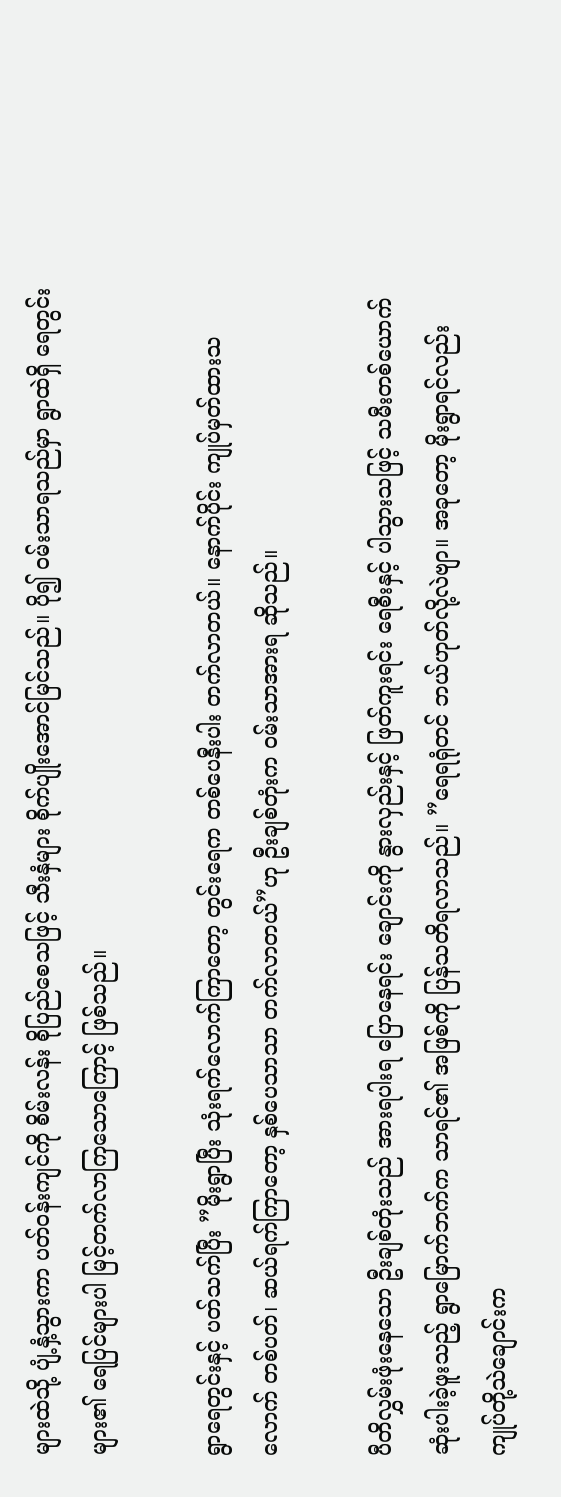များထဲသို့ ပျံ့နှံ့သွားကာ ပတ်ဝန်းကျင်ကို စိမ်းလန်း စိုပြည်စေသဖြင့် သီးနှံများ စိုက်ပျိုးအောင်မြင်သည်။ ပို၍ ဝမ်းသာရသည်မှာ ရွာထဲရှိ ရေတွင်းများ၏ ရေပြင်များပါ မြင့်တက်လာကြသောကြောင့် ဖြစ်သည်။

ရွာရေတွင်းနှင့် ပတ်သက်ပြီး ”မိုးရွာပြီး သုံးရက်လောက်ကြာတော့ တွင်းရေက တစ်ပေနီးပါး တက်လာတယ်။ နောက်ပိုင်း ကျုပ်မှတ်ထားသလောက် တစ်ပတ်၊ ဆယ်ရက်ကြာတော့ နှစ်ပေသာသာ တက်လာတယ်”ဟု ဦးချစ်တုံးက ဝမ်းသာအားရ ဆိုသည်။

ပီတိလွှမ်းဖုံးနေသော ဦးချစ်တုံးသည် အားရပါးရ ပြောနေရင်း ချောင်းကို နွားလှည်းနှင့် ဖြတ်ကူးရင်း ရေစီးနှင့် ပါသွားသဖြင့် သမီးတစ်ယောက် ဆုံးပါးခဲ့ဖူးသည့် ရွာမြောက်ဘက်က သာရင်၏ အဖြစ်ကို ပြန်သတိရလာသည်။ ”ရေရရုံတင် ဘယ်ဟုတ်လို့လဲဗျာ။ အခုတော့ မိုးရွာရင်လည်း ကျုပ်တို့သဲချောင်းက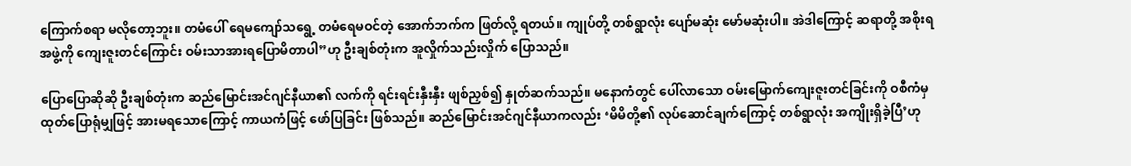ကြောက်စရာ မလိုတော့ဘူး။ တမံပေါ် ရေမကျော်သရွေ့ တမံရေမဝင်တဲ့ အောက်ဘက်က ဖြတ်လို့ ရတယ်။ ကျုပ်တို့ တစ်ရွာလုံး ပျော်မဆုံး မော်မဆုံးပါ။ အဲဒါကြောင့် ဆရာတို့ အစိုးရအဖွဲ့ကို ကျေးဇူးတင်ကြောင်း ဝမ်းသာအားရပြောမိတာပါ”ဟု ဦးချစ်တုံးက အူလှိုက်သည်းလှိုက် ပြောသည်။

ပြောပြောဆိုဆို ဦးချစ်တုံးက ဆည်မြောင်းအင်ဂျင်နီယာ၏ လက်ကို ရင်းရင်းနှီးနှီး ဖျစ်ညှစ်၍ နှုတ်ဆက်သည်။ မနောကံတွင် ပေါ်လာသော ဝမ်းမြောက်ကျေးဇူးတင်ခြင်းကို ဝစီကံမှ ထုတ်ပြောရုံမျှဖြင့် အားမရသောကြောင့် ကာယကံဖြင့် ဖော်ပြခြင်း ဖြစ်သည်။ ဆည်မြောင်းအင်ဂျင်နီယာကလည်း ‘မိမိတို့၏ လုပ်ဆောင်ချက်ကြောင့် တစ်ရွာလုံး အကျိုးရှိခဲ့ပြီ’ဟု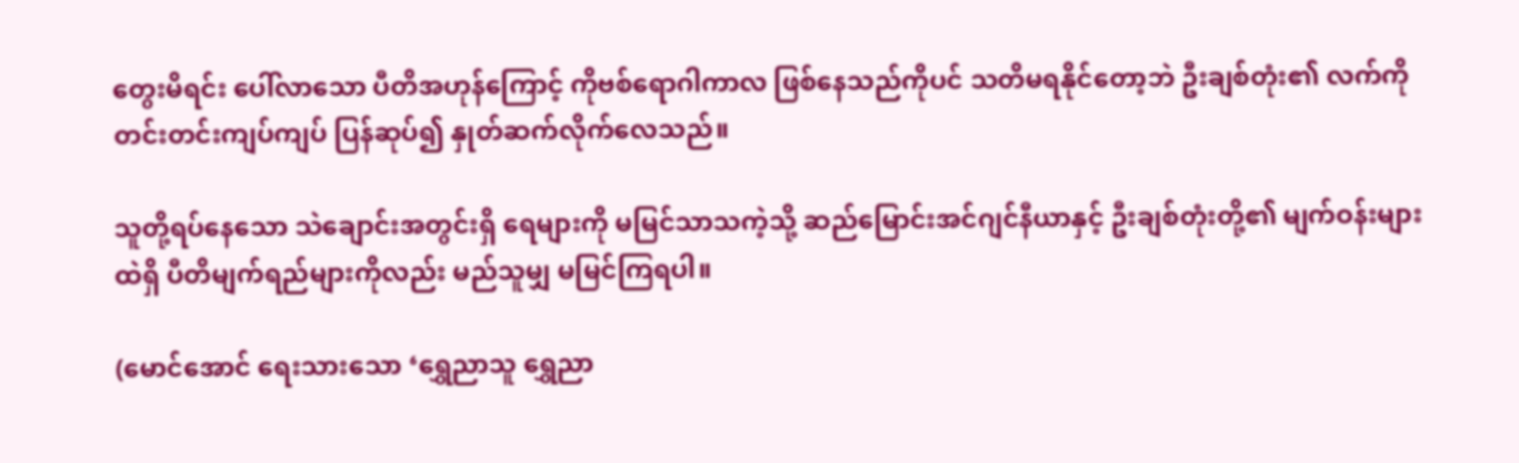တွေးမိရင်း ပေါ်လာသော ပီတိအဟုန်ကြောင့် ကိုဗစ်ရောဂါကာလ ဖြစ်နေသည်ကိုပင် သတိမရနိုင်တော့ဘဲ ဦးချစ်တုံး၏ လက်ကို တင်းတင်းကျပ်ကျပ် ပြန်ဆုပ်၍ နှုတ်ဆက်လိုက်လေသည်။

သူတို့ရပ်နေသော သဲချောင်းအတွင်းရှိ ရေများကို မမြင်သာသကဲ့သို့ ဆည်မြောင်းအင်ဂျင်နီယာနှင့် ဦးချစ်တုံးတို့၏ မျက်ဝန်းများထဲရှိ ပီတိမျက်ရည်များကိုလည်း မည်သူမျှ မမြင်ကြရပါ။

(မောင်အောင် ရေးသားသော ‘ရွှေညာသူ ရွှေညာ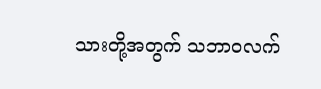သားတို့အတွက် သဘာဝလက်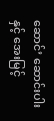ဆောင်’ ဆောင်းပါးနှင့် အေးမြင့်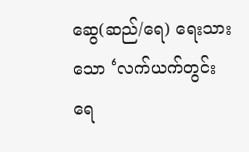ဆွေ(ဆည်/ရေ) ရေးသားသော ‘လက်ယက်တွင်းရေ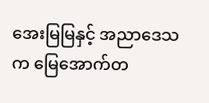အေးမြမြနှင့် အညာဒေသက မြေအောက်တ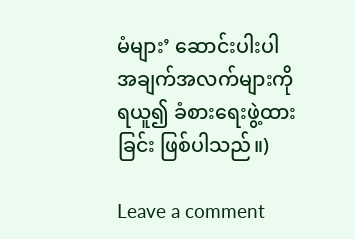မံများ’ ဆောင်းပါးပါ အချက်အလက်များကို ရယူ၍ ခံစားရေးဖွဲ့ထားခြင်း ဖြစ်ပါသည်။)

Leave a comment